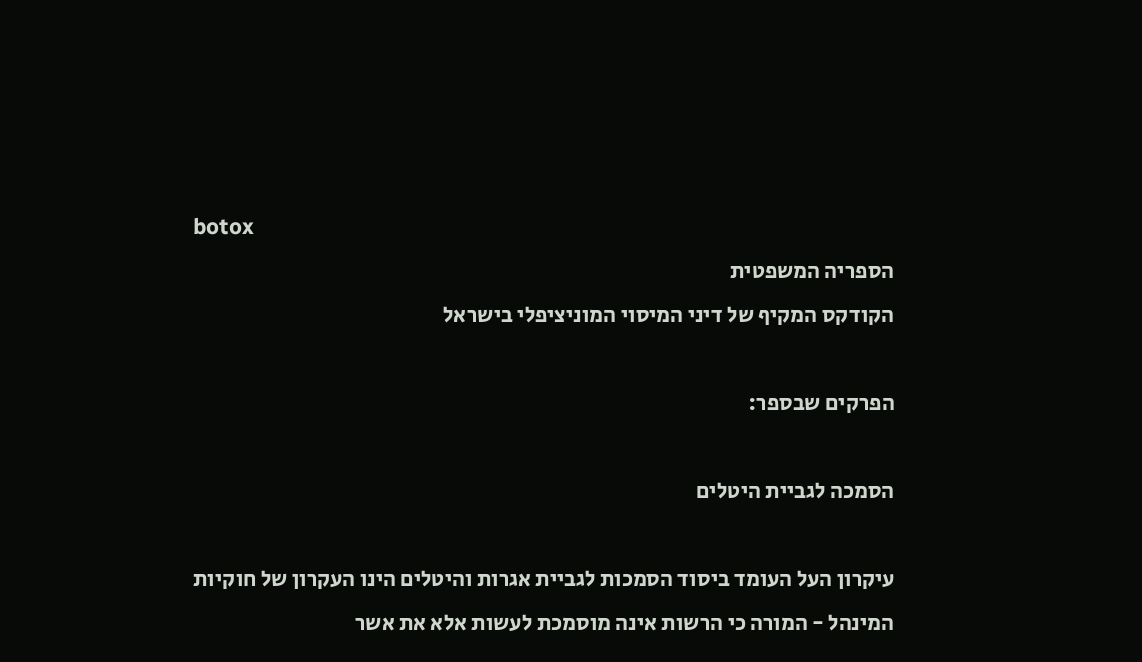botox
הספריה המשפטית
הקודקס המקיף של דיני המיסוי המוניציפלי בישראל

הפרקים שבספר:

הסמכה לגביית היטלים

עיקרון העל העומד ביסוד הסמכות לגביית אגרות והיטלים הינו העקרון של חוקיות המינהל - המורה כי הרשות אינה מוסמכת לעשות אלא את אשר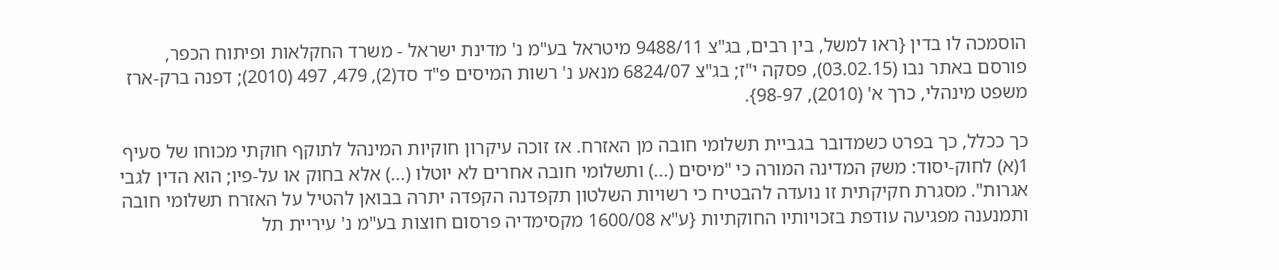הוסמכה לו בדין {ראו למשל, בין רבים, בג"צ 9488/11 מיטראל בע"מ נ' מדינת ישראל - משרד החקלאות ופיתוח הכפר, פורסם באתר נבו (03.02.15), פסקה י"ז; בג"צ 6824/07 מנאע נ' רשות המיסים פ"ד סד(2), 479, 497 (2010); דפנה ברק-ארז משפט מינהלי, כרך א' (2010), 98-97}.

כך ככלל, כך בפרט כשמדובר בגביית תשלומי חובה מן האזרח. אז זוכה עיקרון חוקיות המינהל לתוקף חוקתי מכוחו של סעיף 1(א) לחוק-יסוד: משק המדינה המורה כי "מיסים (...) ותשלומי חובה אחרים לא יוטלו (...) אלא בחוק או על-פיו; הוא הדין לגבי אגרות". מסגרת חקיקתית זו נועדה להבטיח כי רשויות השלטון תקפדנה הקפדה יתרה בבואן להטיל על האזרח תשלומי חובה ותמנענה מפגיעה עודפת בזכויותיו החוקתיות {ע"א 1600/08 מקסימדיה פרסום חוצות בע"מ נ' עיריית תל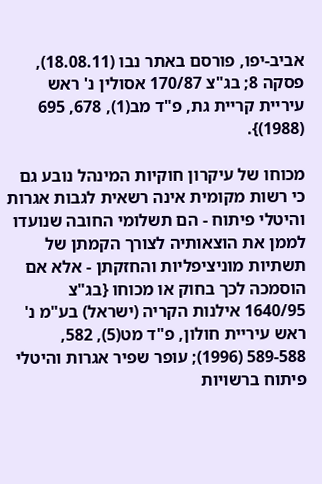אביב-יפו, פורסם באתר נבו (18.08.11), פסקה 8; בג"צ 170/87 אסולין נ' ראש עיריית קריית גת, פ"ד מב(1), 678, 695 (1988)}.

מכוחו של עיקרון חוקיות המינהל נובע גם כי רשות מקומית אינה רשאית לגבות אגרות והיטלי פיתוח - הם תשלומי החובה שנועדו לממן את הוצאותיה לצורך הקמתן של תשתיות מוניציפליות והחזקתן - אלא אם הוסמכה לכך בחוק או מכוחו {בג"צ 1640/95 אילנות הקריה (ישראל) בע"מ נ' ראש עיריית חולון, פ"ד מט(5), 582, 589-588 (1996); עופר שפיר אגרות והיטלי פיתוח ברשויות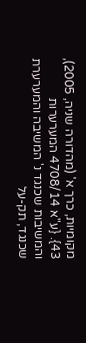מקומיות, כרך א' (מהדורה שניה, 2005), 43}. {ע"א 4708/14 המערערות והמשיבות שכנגד נ' המשיבה והמערערת שכנגד, תק-על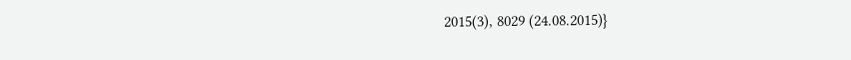2015(3), 8029 (24.08.2015)}